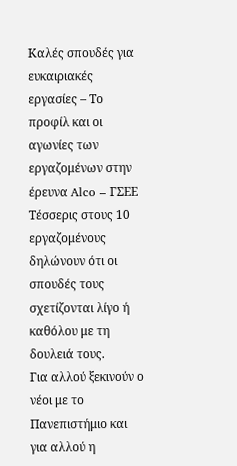Καλές σπουδές για ευκαιριακές εργασίες – Το προφίλ και οι αγωνίες των εργαζομένων στην έρευνα Alco – ΓΣΕΕ
Τέσσερις στους 10 εργαζομένους δηλώνουν ότι οι σπουδές τους σχετίζονται λίγο ή καθόλου με τη δουλειά τους.
Για αλλού ξεκινούν ο νέοι με το Πανεπιστήμιο και για αλλού η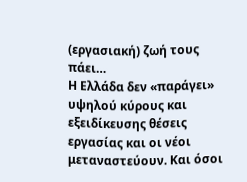(εργασιακή) ζωή τους πάει…
Η Ελλάδα δεν «παράγει» υψηλού κύρους και εξειδίκευσης θέσεις εργασίας και οι νέοι μεταναστεύουν. Και όσοι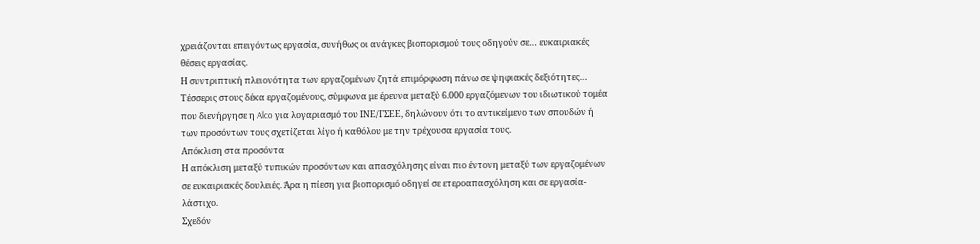χρειάζονται επειγόντως εργασία, συνήθως οι ανάγκες βιοπορισμού τους οδηγούν σε… ευκαιριακές θέσεις εργασίας.
Η συντριπτική πλειονότητα των εργαζομένων ζητά επιμόρφωση πάνω σε ψηφιακές δεξιότητες…
Τέσσερις στους δέκα εργαζομένους, σύμφωνα με έρευνα μεταξύ 6.000 εργαζόμενων του ιδιωτικού τομέα που διενήργησε η Alco για λογαριασμό του ΙΝΕ/ΓΣΕΕ, δηλώνουν ότι το αντικείμενο των σπουδών ή των προσόντων τους σχετίζεται λίγο ή καθόλου με την τρέχουσα εργασία τους.
Απόκλιση στα προσόντα
Η απόκλιση μεταξύ τυπικών προσόντων και απασχόλησης είναι πιο έντονη μεταξύ των εργαζομένων σε ευκαιριακές δουλειές. Άρα η πίεση για βιοπορισμό οδηγεί σε ετεροαπασχόληση και σε εργασία-λάστιχο.
Σχεδόν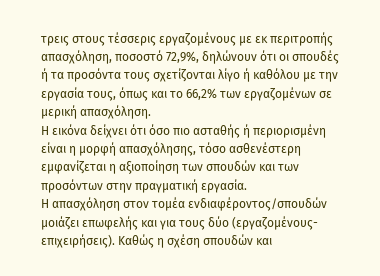τρεις στους τέσσερις εργαζομένους με εκ περιτροπής απασχόληση, ποσοστό 72,9%, δηλώνουν ότι οι σπουδές ή τα προσόντα τους σχετίζονται λίγο ή καθόλου με την εργασία τους, όπως και το 66,2% των εργαζομένων σε μερική απασχόληση.
Η εικόνα δείχνει ότι όσο πιο ασταθής ή περιορισμένη είναι η μορφή απασχόλησης, τόσο ασθενέστερη εμφανίζεται η αξιοποίηση των σπουδών και των προσόντων στην πραγματική εργασία.
Η απασχόληση στον τομέα ενδιαφέροντος/σπουδών μοιάζει επωφελής και για τους δύο (εργαζομένους-επιχειρήσεις). Καθώς η σχέση σπουδών και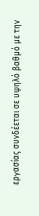εργασίας συνδέεται σε υψηλό βαθμό με την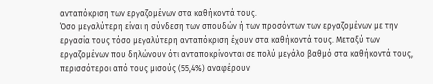ανταπόκριση των εργαζομένων στα καθήκοντά τους.
Όσο μεγαλύτερη είναι η σύνδεση των σπουδών ή των προσόντων των εργαζομένων με την εργασία τους τόσο μεγαλύτερη ανταπόκριση έχουν στα καθήκοντά τους. Μεταξύ των εργαζομένων που δηλώνουν ότι ανταποκρίνονται σε πολύ μεγάλο βαθμό στα καθήκοντά τους, περισσότεροι από τους μισούς (55,4%) αναφέρουν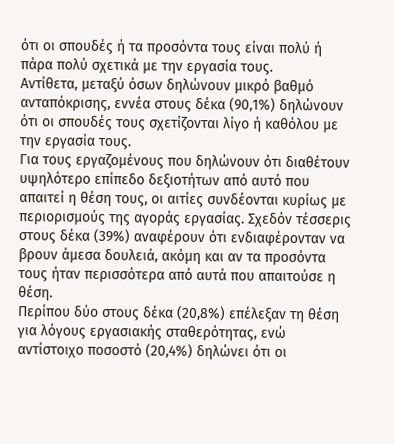ότι οι σπουδές ή τα προσόντα τους είναι πολύ ή πάρα πολύ σχετικά με την εργασία τους.
Αντίθετα, μεταξύ όσων δηλώνουν μικρό βαθμό ανταπόκρισης, εννέα στους δέκα (90,1%) δηλώνουν ότι οι σπουδές τους σχετίζονται λίγο ή καθόλου με την εργασία τους.
Για τους εργαζομένους που δηλώνουν ότι διαθέτουν υψηλότερο επίπεδο δεξιοτήτων από αυτό που απαιτεί η θέση τους, οι αιτίες συνδέονται κυρίως με περιορισμούς της αγοράς εργασίας. Σχεδόν τέσσερις στους δέκα (39%) αναφέρουν ότι ενδιαφέρονταν να βρουν άμεσα δουλειά, ακόμη και αν τα προσόντα τους ήταν περισσότερα από αυτά που απαιτούσε η θέση.
Περίπου δύο στους δέκα (20,8%) επέλεξαν τη θέση για λόγους εργασιακής σταθερότητας, ενώ αντίστοιχο ποσοστό (20,4%) δηλώνει ότι οι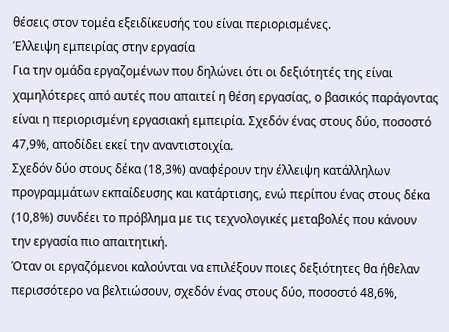θέσεις στον τομέα εξειδίκευσής του είναι περιορισμένες.
Έλλειψη εμπειρίας στην εργασία
Για την ομάδα εργαζομένων που δηλώνει ότι οι δεξιότητές της είναι χαμηλότερες από αυτές που απαιτεί η θέση εργασίας, ο βασικός παράγοντας είναι η περιορισμένη εργασιακή εμπειρία. Σχεδόν ένας στους δύο, ποσοστό 47,9%, αποδίδει εκεί την αναντιστοιχία.
Σχεδόν δύο στους δέκα (18,3%) αναφέρουν την έλλειψη κατάλληλων προγραμμάτων εκπαίδευσης και κατάρτισης, ενώ περίπου ένας στους δέκα (10,8%) συνδέει το πρόβλημα με τις τεχνολογικές μεταβολές που κάνουν την εργασία πιο απαιτητική.
Όταν οι εργαζόμενοι καλούνται να επιλέξουν ποιες δεξιότητες θα ήθελαν περισσότερο να βελτιώσουν, σχεδόν ένας στους δύο, ποσοστό 48,6%,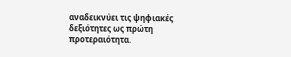αναδεικνύει τις ψηφιακές δεξιότητες ως πρώτη προτεραιότητα.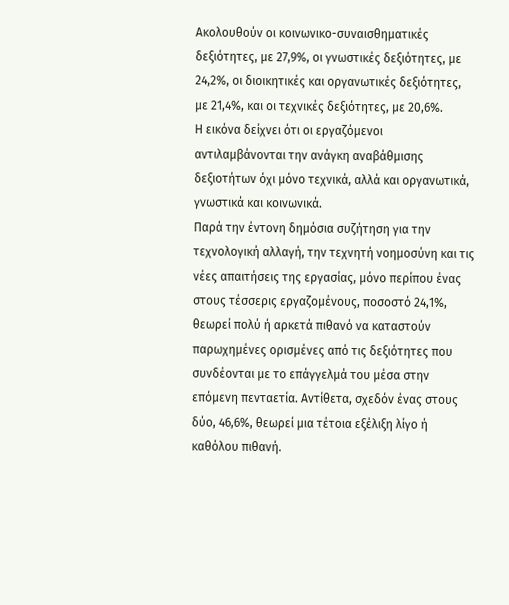Ακολουθούν οι κοινωνικο-συναισθηματικές δεξιότητες, με 27,9%, οι γνωστικές δεξιότητες, με 24,2%, οι διοικητικές και οργανωτικές δεξιότητες, με 21,4%, και οι τεχνικές δεξιότητες, με 20,6%.
Η εικόνα δείχνει ότι οι εργαζόμενοι αντιλαμβάνονται την ανάγκη αναβάθμισης δεξιοτήτων όχι μόνο τεχνικά, αλλά και οργανωτικά, γνωστικά και κοινωνικά.
Παρά την έντονη δημόσια συζήτηση για την τεχνολογική αλλαγή, την τεχνητή νοημοσύνη και τις νέες απαιτήσεις της εργασίας, μόνο περίπου ένας στους τέσσερις εργαζομένους, ποσοστό 24,1%, θεωρεί πολύ ή αρκετά πιθανό να καταστούν παρωχημένες ορισμένες από τις δεξιότητες που συνδέονται με το επάγγελμά του μέσα στην επόμενη πενταετία. Αντίθετα, σχεδόν ένας στους δύο, 46,6%, θεωρεί μια τέτοια εξέλιξη λίγο ή καθόλου πιθανή.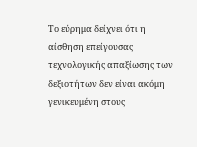Το εύρημα δείχνει ότι η αίσθηση επείγουσας τεχνολογικής απαξίωσης των δεξιοτήτων δεν είναι ακόμη γενικευμένη στους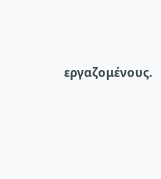εργαζομένους.